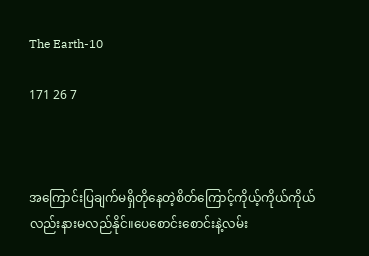The Earth-10

171 26 7



အကြောင်းပြချက်မရှိတိုနေတဲ့စိတ်ကြောင့်ကိုယ့်ကိုယ်ကိုယ်လည်းနားမလည်နိုင်။ပေစောင်းစောင်းနဲ့လမ်း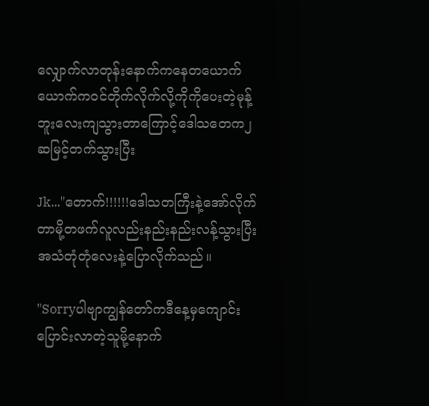လျှောက်လာတုန်းနောက်ကနေတယောက်ယောက်ကဝင်တိုက်လိုက်လို့ကိုကိုပေးတဲ့မုန့်ဘူးလေးကျသွားတာကြောင့်ဒေါသတေက၂ဆမြင့်တက်သွားပြီး

Jk..."တောက်!!!!!!ဒေါသတကြီးနဲ့အော်လိုက်တာမို့တဖက်လူလည်းနည်းနည်းလန့်သွားပြီးအသံတုံတုံလေးနဲ့ပြောလိုက်သည်။

"Sorryပါဗျာကျွန်တော်ကဒီနေ့မှကျောင်းပြောင်းလာတဲ့သူမို့နောက်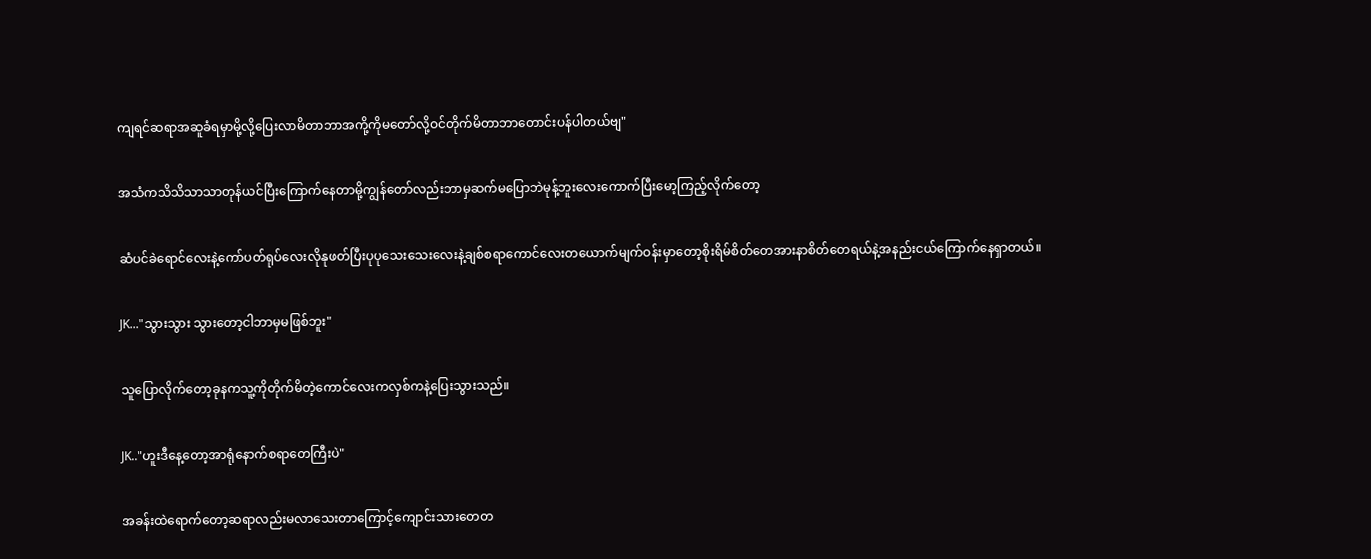ကျရင်ဆရာအဆူခံရမှာမို့လို့ပြေးလာမိတာဘာအကို့ကိုမတော်လို့ဝင်တိုက်မိတာဘာတောင်းပန်ပါတယ်ဗျ"

အသံကသိသိသာသာတုန်ယင်ပြီးကြောက်နေတာမို့ကျွန်တော်လည်းဘာမှဆက်မပြောဘဲမုန့်ဘူးလေးကောက်ပြီးမော့ကြည့်လိုက်တော့

ဆံပင်ခဲရောင်လေးနဲ့ကော်ပတ်ရုပ်လေးလိုနုဖတ်ပြီးပုပုသေးသေးလေးနဲ့ချစ်စရာကောင်လေးတယောက်မျက်ဝန်းမှာတော့စိုးရိမ်စိတ်တေအားနာစိတ်တေရယ်နဲ့အနည်းငယ်ကြောက်နေရှာတယ်။

JK..."သွားသွား သွားတော့ငါဘာမှမဖြစ်ဘူး"

သူပြောလိုက်တော့ခုနကသူ့ကိုတိုက်မိတဲ့ကောင်လေးကလှစ်ကနဲ့ပြေးသွားသည်။

JK.."ဟူးဒီနေ့တော့အာရုံနောက်စရာတေကြီးပဲ"

အခန်းထဲရောက်တော့ဆရာလည်းမလာသေးတာကြောင့်ကျောင်းသားတေတ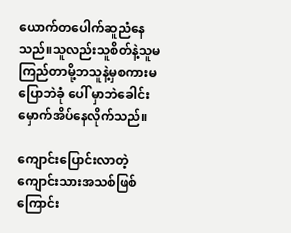ယောက်တပေါက်ဆူညံနေသည်။သူလည်းသူစိတ်နဲ့သူမကြည်တာမို့ဘသူနဲ့မှစကားမပြောဘဲခုံ ပေါ် မှာဘဲခေါင်းမှောက်အိပ်နေလိုက်သည်။

ကျောင်းပြောင်းလာတဲ့ကျောင်းသားအသစ်ဖြစ်ကြောင်း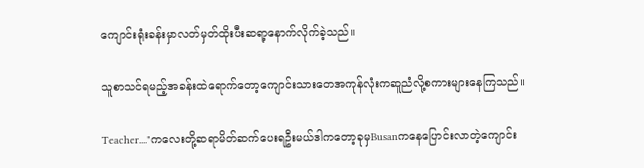ကျောင်းရုံးခန်းမှာလတ်မှတ်ထိုးပီးဆရာ့နောက်လိုက်ခဲ့သည်။

သူစာသင်ရမည့်အခန်းထဲရောက်တော့ကျောင်းသားတေအကုန်လုံးကဆူညံလို့စကားများနေကြသည်။

Teacher...."ကလေးတို့ဆရာမိတ်ဆက်ပေးရဦးမယ်ဒါကတော့ခုမှBusanကနေပြောင်းလာတဲ့ကျောင်း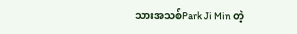သားအသစ်Park Ji Min တဲ့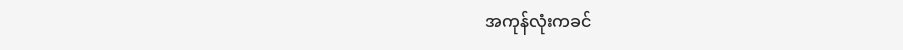အကုန်လုံးကခင်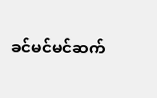ခင်မင်မင်ဆက်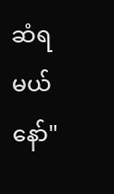ဆံရမယ်နော်"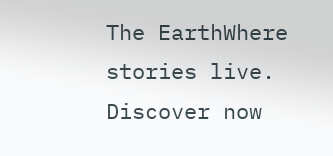The EarthWhere stories live. Discover now